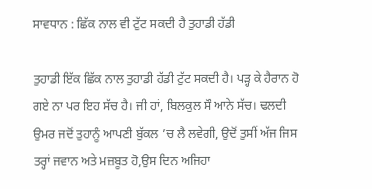ਸਾਵਧਾਨ : ਛਿੱਕ ਨਾਲ ਵੀ ਟੁੱਟ ਸਕਦੀ ਹੈ ਤੁਹਾਡੀ ਹੱਡੀ

ਤੁਹਾਡੀ ਇੱਕ ਛਿੱਕ ਨਾਲ ਤੁਹਾਡੀ ਹੱਡੀ ਟੁੱਟ ਸਕਦੀ ਹੈ। ਪੜ੍ਹ ਕੇ ਹੈਰਾਨ ਹੋ ਗਏ ਨਾ ਪਰ ਇਹ ਸੱਚ ਹੈ। ਜੀ ਹਾਂ, ਬਿਲਕੁਲ ਸੌ ਆਨੇ ਸੱਚ। ਢਲਦੀ ਉਮਰ ਜਦੋਂ ਤੁਹਾਨੂੰ ਆਪਣੀ ਬੁੱਕਲ ’ਚ ਲੈ ਲਵੇਗੀ, ਉਦੋਂ ਤੁਸੀਂ ਅੱਜ ਜਿਸ ਤਰ੍ਹਾਂ ਜਵਾਨ ਅਤੇ ਮਜ਼ਬੂਤ ਹੋ,ਉਸ ਦਿਨ ਅਜਿਹਾ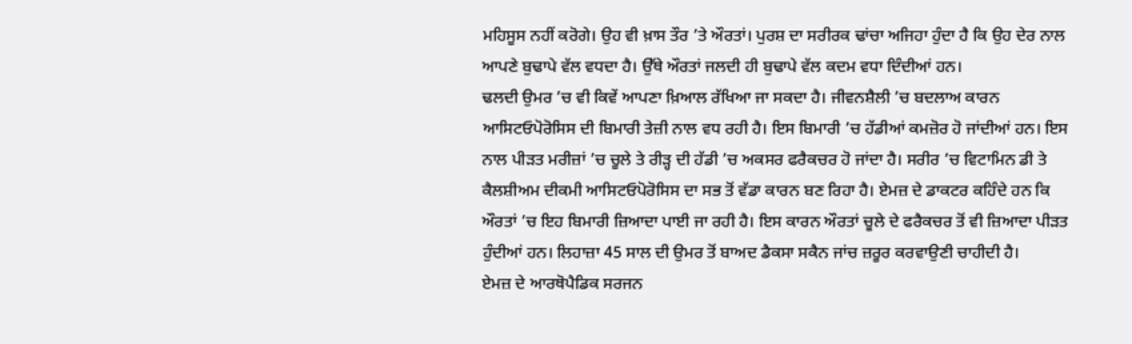ਮਹਿਸੂਸ ਨਹੀਂ ਕਰੋਗੇ। ਉਹ ਵੀ ਖ਼ਾਸ ਤੌਰ ’ਤੇ ਔਰਤਾਂ। ਪੁਰਸ਼ ਦਾ ਸਰੀਰਕ ਢਾਂਚਾ ਅਜਿਹਾ ਹੁੰਦਾ ਹੈ ਕਿ ਉਹ ਦੇਰ ਨਾਲ ਆਪਣੇ ਬੁਢਾਪੇ ਵੱਲ ਵਧਦਾ ਹੈ। ਉੱਥੇ ਔਰਤਾਂ ਜਲਦੀ ਹੀ ਬੁਢਾਪੇ ਵੱਲ ਕਦਮ ਵਧਾ ਦਿੰਦੀਆਂ ਹਨ।
ਢਲਦੀ ਉਮਰ ’ਚ ਵੀ ਕਿਵੇਂ ਆਪਣਾ ਖ਼ਿਆਲ ਰੱਖਿਆ ਜਾ ਸਕਦਾ ਹੈ। ਜੀਵਨਸ਼ੈਲੀ ’ਚ ਬਦਲਾਅ ਕਾਰਨ ਆਸਿਟਓਪੋਰੋਸਿਸ ਦੀ ਬਿਮਾਰੀ ਤੇਜ਼ੀ ਨਾਲ ਵਧ ਰਹੀ ਹੈ। ਇਸ ਬਿਮਾਰੀ ’ਚ ਹੱਡੀਆਂ ਕਮਜ਼ੋਰ ਹੋ ਜਾਂਦੀਆਂ ਹਨ। ਇਸ ਨਾਲ ਪੀੜਤ ਮਰੀਜ਼ਾਂ ’ਚ ਚੂਲੇ ਤੇ ਰੀੜ੍ਹ ਦੀ ਹੱਡੀ ’ਚ ਅਕਸਰ ਫਰੈਕਚਰ ਹੋ ਜਾਂਦਾ ਹੈ। ਸਰੀਰ ’ਚ ਵਿਟਾਮਿਨ ਡੀ ਤੇ ਕੈਲਸ਼ੀਅਮ ਦੀਕਮੀ ਆਸਿਟਓਪੋਰੋਸਿਸ ਦਾ ਸਭ ਤੋਂ ਵੱਡਾ ਕਾਰਨ ਬਣ ਰਿਹਾ ਹੈ। ਏਮਜ਼ ਦੇ ਡਾਕਟਰ ਕਹਿੰਦੇ ਹਨ ਕਿ ਔਰਤਾਂ ’ਚ ਇਹ ਬਿਮਾਰੀ ਜ਼ਿਆਦਾ ਪਾਈ ਜਾ ਰਹੀ ਹੈ। ਇਸ ਕਾਰਨ ਔਰਤਾਂ ਚੂਲੇ ਦੇ ਫਰੈਕਚਰ ਤੋਂ ਵੀ ਜ਼ਿਆਦਾ ਪੀੜਤ ਹੁੰਦੀਆਂ ਹਨ। ਲਿਹਾਜ਼ਾ 45 ਸਾਲ ਦੀ ਉਮਰ ਤੋਂ ਬਾਅਦ ਡੈਕਸਾ ਸਕੈਨ ਜਾਂਚ ਜ਼ਰੂਰ ਕਰਵਾਉਣੀ ਚਾਹੀਦੀ ਹੈ।
ਏਮਜ਼ ਦੇ ਆਰਥੋਪੈਡਿਕ ਸਰਜਨ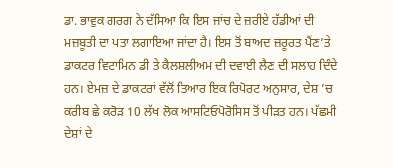ਡਾ. ਭਾਵੁਕ ਗਰਗ ਨੇ ਦੱਸਿਆ ਕਿ ਇਸ ਜਾਂਚ ਦੇ ਜ਼ਰੀਏ ਹੱਡੀਆਂ ਦੀ ਮਜ਼ਬੂਤੀ ਦਾ ਪਤਾ ਲਗਾਇਆ ਜਾਂਦਾ ਹੈ। ਇਸ ਤੋਂ ਬਾਅਦ ਜ਼ਰੂਰਤ ਪੈਂਣ’ਤੇ ਡਾਕਟਰ ਵਿਟਾਮਿਨ ਡੀ ਤੇ ਕੈਲਸ਼ਲੀਅਮ ਦੀ ਦਵਾਈ ਲੈਣ ਦੀ ਸਲਾਹ ਦਿੰਦੇ ਹਨ। ਏਮਜ਼ ਦੇ ਡਾਕਟਰਾਂ ਵੱਲੋਂ ਤਿਆਰ ਇਕ ਰਿਪੋਰਟ ਅਨੁਸਾਰ, ਦੇਸ਼ ’ਚ ਕਰੀਬ ਛੇ ਕਰੋੜ 10 ਲੱਖ ਲੋਕ ਆਸਟਿਓਪੋਰੋਸਿਸ ਤੋਂ ਪੀੜਤ ਹਨ। ਪੱਛਮੀ ਦੇਸ਼ਾਂ ਦੇ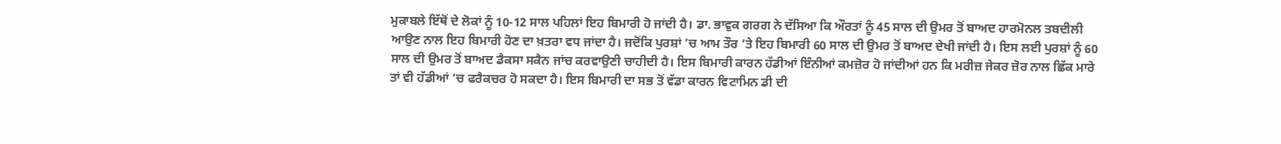ਮੁਕਾਬਲੇ ਇੱਥੋਂ ਦੇ ਲੋਕਾਂ ਨੂੰ 10-12 ਸਾਲ ਪਹਿਲਾਂ ਇਹ ਬਿਮਾਰੀ ਹੋ ਜਾਂਦੀ ਹੈ। ਡਾ. ਭਾਵੁਕ ਗਰਗ ਨੇ ਦੱਸਿਆ ਕਿ ਔਰਤਾਂ ਨੂੰ 45 ਸਾਲ ਦੀ ਉਮਰ ਤੋਂ ਬਾਅਦ ਹਾਰਮੋਨਲ ਤਬਦੀਲੀ ਆਉਣ ਨਾਲ ਇਹ ਬਿਮਾਰੀ ਹੋਣ ਦਾ ਖ਼ਤਰਾ ਵਧ ਜਾਂਦਾ ਹੈ। ਜਦੋਂਕਿ ਪੁਰਸ਼ਾਂ ’ਚ ਆਮ ਤੌਰ ’ਤੇ ਇਹ ਬਿਮਾਰੀ 60 ਸਾਲ ਦੀ ਉਮਰ ਤੋਂ ਬਾਅਦ ਦੇਖੀ ਜਾਂਦੀ ਹੈ। ਇਸ ਲਈ ਪੁਰਸ਼ਾਂ ਨੂੰ 60 ਸਾਲ ਦੀ ਉਮਰ ਤੋਂ ਬਾਅਦ ਡੈਕਸਾ ਸਕੈਨ ਜਾਂਚ ਕਰਵਾਉਣੀ ਚਾਹੀਦੀ ਹੈ। ਇਸ ਬਿਮਾਰੀ ਕਾਰਨ ਹੱਡੀਆਂ ਇੰਨੀਆਂ ਕਮਜ਼ੋਰ ਹੋ ਜਾਂਦੀਆਂ ਹਨ ਕਿ ਮਰੀਜ਼ ਜੇਕਰ ਜ਼ੋਰ ਨਾਲ ਛਿੱਕ ਮਾਰੇ ਤਾਂ ਵੀ ਹੱਡੀਆਂ ’ਚ ਫਰੈਕਚਰ ਹੋ ਸਕਦਾ ਹੈ। ਇਸ ਬਿਮਾਰੀ ਦਾ ਸਭ ਤੋਂ ਵੱਡਾ ਕਾਰਨ ਵਿਟਾਮਿਨ ਡੀ ਦੀ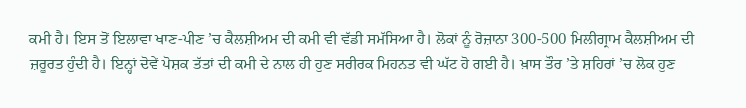ਕਮੀ ਹੈ। ਇਸ ਤੋਂ ਇਲਾਵਾ ਖਾਣ-ਪੀਣ ’ਚ ਕੈਲਸ਼ੀਅਮ ਦੀ ਕਮੀ ਵੀ ਵੱਡੀ ਸਮੱਸਿਆ ਹੈ। ਲੋਕਾਂ ਨੂੰ ਰੋਜ਼ਾਨਾ 300-500 ਮਿਲੀਗ੍ਰਾਮ ਕੈਲਸ਼ੀਅਮ ਦੀ ਜ਼ਰੂਰਤ ਹੁੰਦੀ ਹੈ। ਇਨ੍ਹਾਂ ਦੋਵੇਂ ਪੋਸ਼ਕ ਤੱਤਾਂ ਦੀ ਕਮੀ ਦੇ ਨਾਲ ਹੀ ਹੁਣ ਸਰੀਰਕ ਮਿਹਨਤ ਵੀ ਘੱਟ ਹੋ ਗਈ ਹੈ। ਖ਼ਾਸ ਤੌਰ ’ਤੇ ਸ਼ਹਿਰਾਂ ’ਚ ਲੋਕ ਹੁਣ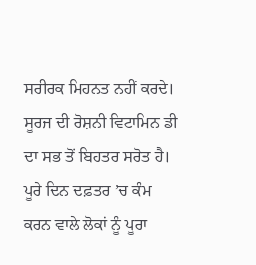ਸਰੀਰਕ ਮਿਹਨਤ ਨਹੀਂ ਕਰਦੇ। ਸੂਰਜ ਦੀ ਰੋਸ਼ਨੀ ਵਿਟਾਮਿਨ ਡੀ ਦਾ ਸਭ ਤੋਂ ਬਿਹਤਰ ਸਰੋਤ ਹੈ। ਪੂਰੇ ਦਿਨ ਦਫ਼ਤਰ ’ਚ ਕੰਮ ਕਰਨ ਵਾਲੇ ਲੋਕਾਂ ਨੂੰ ਪੂਰਾ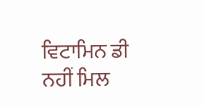ਵਿਟਾਮਿਨ ਡੀ ਨਹੀਂ ਮਿਲ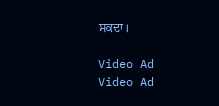ਸਕਦਾ।

Video Ad
Video Ad